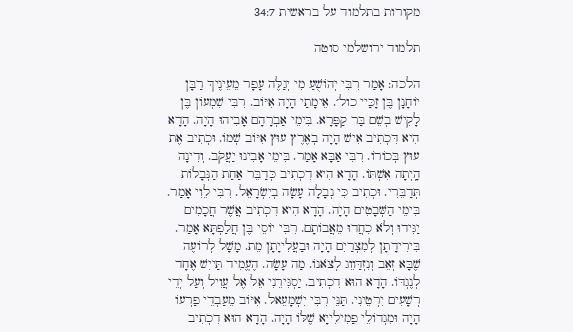מקורות בתלמוד על בראשית 34:7

תלמוד ירושלמי סוטה

הלכה: אָמַר רִבִּי יְהוֹשֻׁעַ מִי יְגַלֶּה עָפָר מֵעֵינֶיךְ רַבָּן יוֹחָנָן בֶּן זָכַּיי כול׳. אֵימָתַי הָיָה אִיּוֹב. רִבִּי שִׁמְעוֹן בֶּן לָקִישׁ בְשֵׁם בַּר קַפָּרָא. בִּימֵי אַבְרָהָם אָבִיהוּ הָיָה. הָדָא הִיא דִּכְתִיב אִישׁ הָיָה בְאֶרֶץ עוּץ אִיּוֹב שְׁמוֹ. וּכְתִיב אֶת עוּץ בְּכוֹרוֹ. רִבִּי אַבָּא אָמַר. בִּימֵי אָבִינוּ יַעֲקֹב. וְדִינָה הָֽיְתָה אִשְׁתּוֹ. הָדָא הִיא דִכְתִיב כְּדַבֵּר אַחַת הַנְּבָלוֹת תְּדַבֵּרִי. וּכְתִיב כִּי נְבָלָה עָשָׂה בְיִשְׂרָאֵל. רִבִּי לֵוִי אָמַר. בִּימֵי הַשְּׁבָטִים הָיָה. הָדָא הִיא דִכְתִיב אֲשֶׁר חֲכָמִים יַגִּידוּ וְלֹא כִחֲדוּ מֵאֲבוֹתָם. רִבִּי יוֹסֵי בֶּן חֲלַפְתָּא אָמַר. בִּירִידָתָן לְמִצְרַיִם הָיָה וּבַעֲלִייָתָן מֵת. מָשָׁל לְרוֹעֶה שֶׁבָּא זְאֵב וְנִזְדַּװֵג לְצֹאנוֹ. מַה עָשָׂה. הֶעֱמִיד תַּייִשׁ אֶחָד לְנֶגְדּוֹ. הָדָא הוּא דִכְתִיב. יַסְגִּירֵנִי אֵל אֶל עֲוִיל וְעַל יְדֵי רְשָׁעִים יִרְטֵינִי. תַּנֵּי רִבִּי יִשְׁמָעֵאל. אִיּוֹב מֵעַבְדֵי פַרְעוֹ הָיָה וּמִגְדוֹלֵי פַמִילִייָא שֶׁלּוֹ הָיָה. הָדָא הוּא דִכְתִיב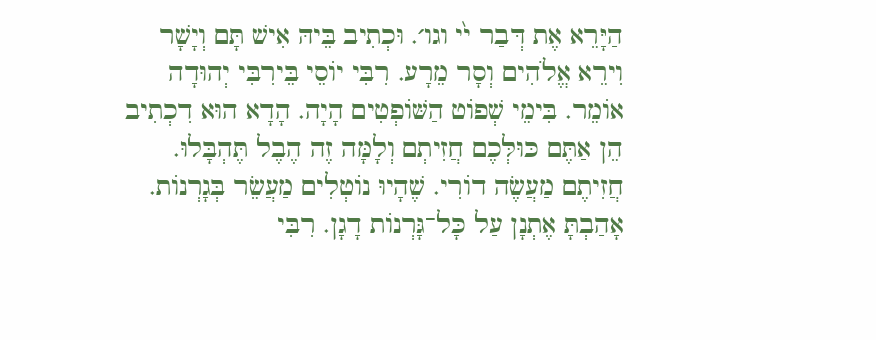הַיָּרֵא אֶת דְּבַר י֙י וגו׳. וּכְתִיב בֵּיהּ אִישׁ תָּם וְיָשָׁר וִירֵא אֱלֹהִים וְסָר מֵרָע. רִבִּי יוֹסֵי בֵּירִבִּי יְהוּדָה אוֹמֵר. בִּימֵי שְׁפוֹט הַשּׁוֹפְטִים הָיָה. הָדָא הוּא דִכְתִיב הֵן אַתֶּם כּוּלְּכֶם חֲזִיתְם וְלָמָּה זֶה הֶבֶל תֶּהְבָּלוּ. חֲזִיתֶם מַעֲשֶׂה דוֹרִי. שֶׁהָיוּ נוֹטְלִים מַעֲשֵׂר בְּגָרְנוֹת. אָהַבְתָּ אֶתְנָן עַל כָּל־גָּרְנוֹת דָגָן. רִבִּי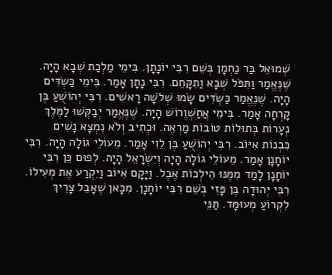שְׁמוּאֵל בַּר נַחְמָן בְּשֵׁם רִבִּי יוֹנָתָן. בִּימֵי מַלְכַת שְׁבָא הָיָה. שֶׁנֶּאֱמַר וַתִּפֹּל שְׁבָא וַתִקָּחֵם. רִבִּי נָתָן אָמַר. בִּימֵי כַּשְׂדִּים הָיָה. שֶׁנֶּאֱמַר כַּשְׂדִּים שָׂמוּ שְׁלֹשָׁה רָאשִׁים. רִבִּי יְהוֹשֻׁעַ בֶּן קָרְחָה אָמַר. בִּימֵי אֲחַשְׁוֶרוֹשׁ הָיָה. שֶׁנֶּאֱמַר יְבַקְּשׁוּ לַמֶּלֶךְ נְעָרוֹת בְּתוּלוֹת טוֹבוֹת מַרְאֶה. וּכְתִיב וְלֹא נִמְצָא נָשִׁים כִּבְנוֹת אִיּוֹב. רִבִּי יְהוֹשֻׁעַ בֶּן לֵוִי אָמַר. מֵעוֹלֵי גוֹלָה הָיָה. רִבִּי יוֹחָנָן אָמַר. מֵעוֹלֵי גוֹלָה הָיָה וְיִשְׂרָאֵל הָיָה. לְפוּם כֵּן רִבִּי יוֹחָנָן לָמַד מִמֶּנּוּ הִילְכוֹת אֶבֶל. וַיָּקָם אִיּוֹב וַיִקְרַע אֶת מְעִילוֹ. רִבִּי יְהוּדָה בֶּן פָּזִי בְשֵׁם רִבִּי יוֹחָנָן. מִכָּאן שֶׁאָבֵל צָרִיךְ לִקְרוֹעַ מְעוּמָּד. תַּנֵּי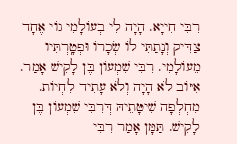רִבִּי חִייָא. הָיָה לִי בְעוֹלָמִי גוֹי אֶחָד צַדִּיק וְנָתַתִּי לוֹ שְׂכָרוֹ וּפְטָֽרְתִּיו מֵעוֹלָמִי. רִבִּי שִׁמְעוֹן בֶּן לָקִישׁ אָמַר. אִיּוֹב לֹא הָיָה וְלֹא עָתִיד לִחְיוֹת. מִחְלְפָה שִׁיטָּתֵיהּ דְּרִבִּי שִׁמְעוֹן בֶּן לָקִישׁ. תַּמָּן אָמַר רִבִּי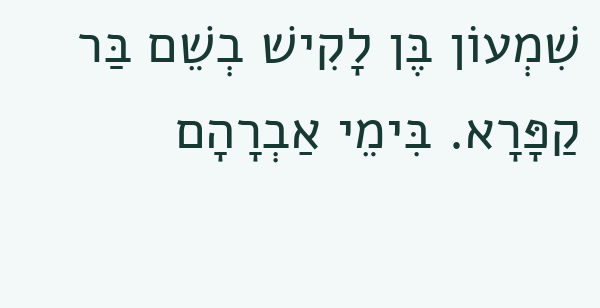שִׁמְעוֹן בֶּן לָקִישׁ בְשֵׁם בַּר קַפָּרָא. בִּימֵי אַבְרָהָם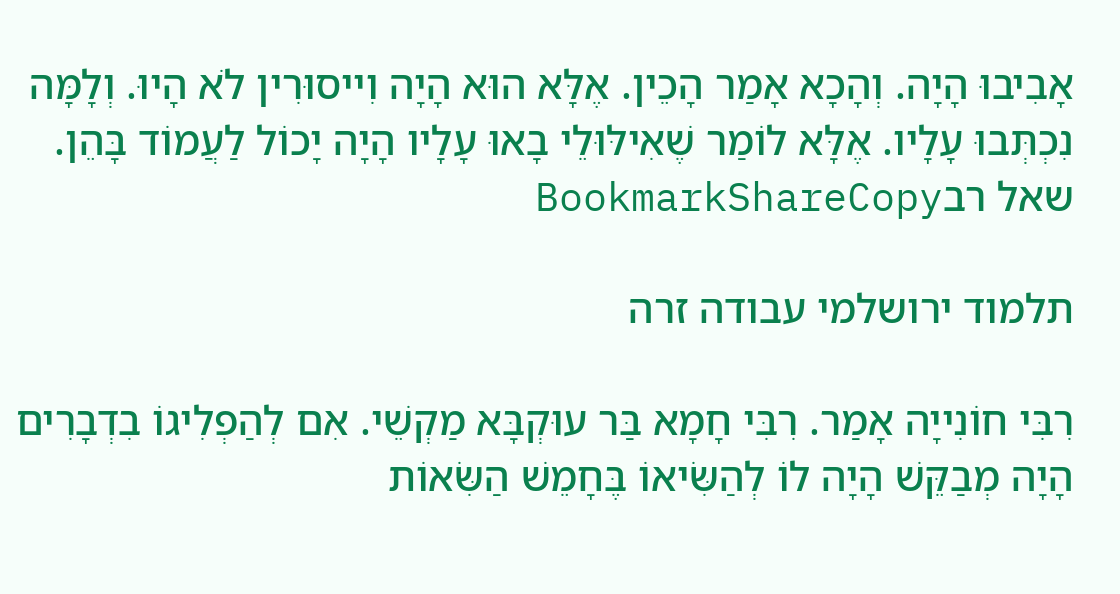אָבִיבוּ הָיָה. וְהָכָא אָמַר הָכֵין. אֶלָּא הוּא הָיָה וִייסוּרִין לֹא הָיוּ. וְלָמָּה נִכְתְּבוּ עָלָיו. אֶלָּא לוֹמַר שֶׁאִילּוּלֵי בָאוּ עָלָיו הָיָה יָכוֹל לַעֲמוֹד בָּהֵן.
שאל רבBookmarkShareCopy

תלמוד ירושלמי עבודה זרה

רִבִּי חוֹנִייָה אָמַר. רִבִּי חָמָא בַּר עוּקְבָּא מַקְשֵׁי. אִם לְהַפְלִיגוֹ בִדְבָרִים הָיָה מְבַקֵּשׁ הָיָה לוֹ לְהַשִּׂיאוֹ בֶּחָמֵשׁ הַשִּׂאוֹת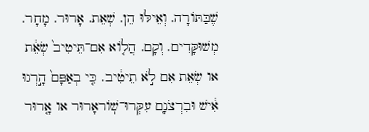שֶׁבַּתּוֹרָה. וְאֵילּוּ הֵן. שְׁאֵת. אָרוּר. מָחָר. מְשׁוּקָּדִים. וְקָם. הֲל֤וֹא אִם־תֵּיטִיב֙ שְׂאֵ֔ת או שְׂאֵת אִם לֹ֣א תֵיטִ֔יב. כִּ֤י בְאַפָּם֙ הָ֣רְגוּ אִ֔ישׁ וּבִרְצֹנָם֭ עִקְּרוּ־שֽׁוֹראָרוּר או אָ֤רוּר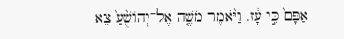אַפָּם֙ כִּ֣י עָ֔ז. וַיֹּ֨אמֶר מֹשֶׁ֤ה אֶל־יְהוֹשֻׁ֨עַ֙ צֵא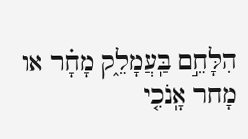הִלָּחֵ֣ם בַּֽעֲמָלֵ֑ק מָחָ֗ר או מָחר אָֽנֹכִ֤י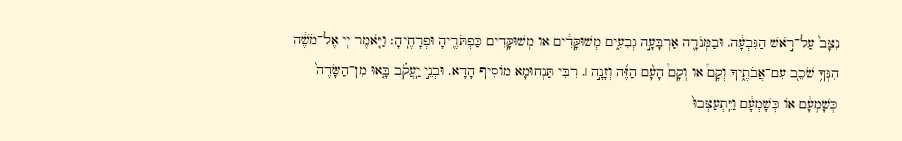נִצָּב֙ עַל־רֹ֣אשׁ הַגִּבְעָ֔ה. וּבַמְּנֹרָ֖ה אַרְבָּעָ֣ה גְבִעִ֑ים מְשׁוּקָּדִ֔ים או מְשׁוּקָּדִים כַּפְתֹּרֶ֖יהָ וּפְרָחֶ‍ֽיהָ׃ וַיֹּ֤אמֶר יְי אֶל־מֹשֶׁ֔ה הִנְּךָ֥ שֹׁכֵב֭ עִם־אֲבֹתֶ֑יךָ וְקָם֩ או וְקָם֩ הָעָ֨ם הַזֶּ֜ה וְזָנָ֣ה ׀. רִבִּי תַּנְחוּמָא מוֹסִיף הָדָא. וּבְנֵ֣י יַֽעֲקֹ֗ב בָּ֤אוּ מִן־הַשָּׂדֶה֙ כְּשָׁמְעָ֔ם אוֹ כְּשָׁמְעָ֔ם וַיִּֽתְעַצְּבוּ֙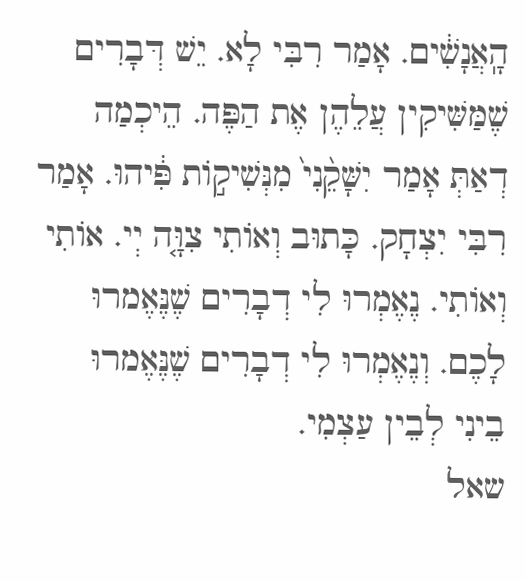הָֽאֲנָשִׁ֔ים. אָמַר רִבִּי לָא. יֵשׁ דְּבָרִים שֶׁמַּשִּׁיקִין עֲלֵהֶן אֶת הַפֶּה. הֵיכְמַה דְאַתְּ אָמַר יִשָּׁקֵ֨נִי֙ מִנְּשִׁיק֣וֹת פִּ֔יהוּ. אָמַר רִבִּי יִצְחָק. כָּתוּב וְאוֹתִי צִוָּ֤ה יְי. אוֹתִי וְאוֹתִי. נֶאֶמְרוּ לִי דְבָרִים שֶׁנֶּאֶמרוּ לָכֶם. וְנֶאֶמְרוּ לִי דְבָרִים שֶׁנֶּאֶמרוּ בֵינִי לְבֵין עַצְמִי.
שאל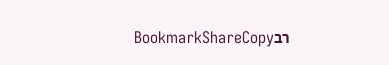רבBookmarkShareCopy